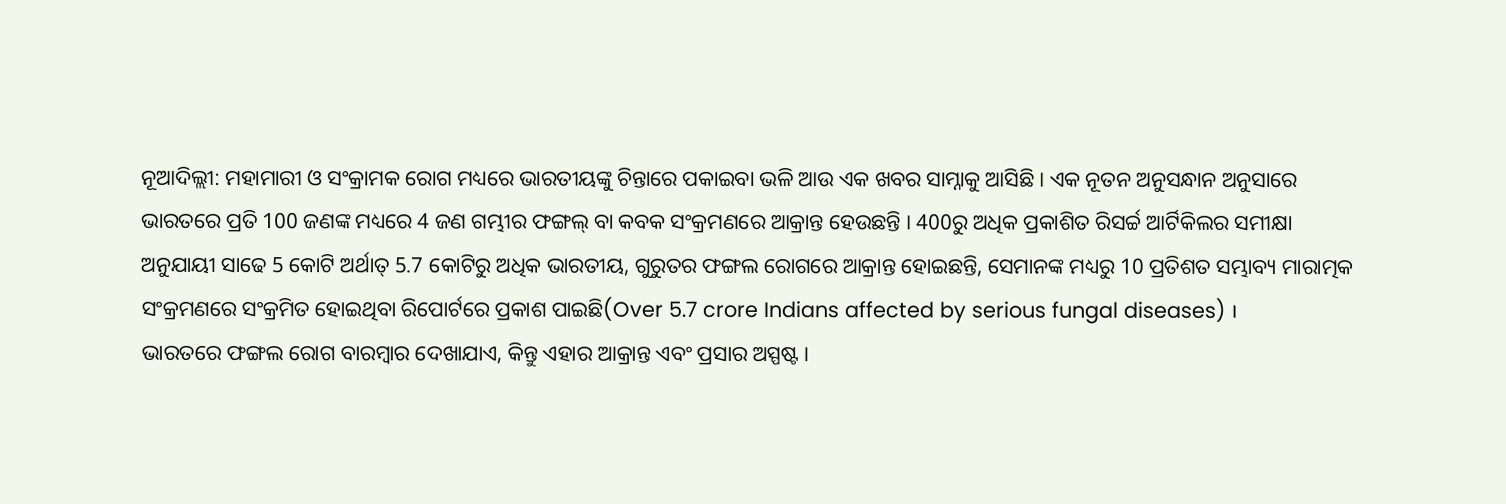ନୂଆଦିଲ୍ଲୀ: ମହାମାରୀ ଓ ସଂକ୍ରାମକ ରୋଗ ମଧ୍ୟରେ ଭାରତୀୟଙ୍କୁ ଚିନ୍ତାରେ ପକାଇବା ଭଳି ଆଉ ଏକ ଖବର ସାମ୍ନାକୁ ଆସିଛି । ଏକ ନୂତନ ଅନୁସନ୍ଧାନ ଅନୁସାରେ ଭାରତରେ ପ୍ରତି 100 ଜଣଙ୍କ ମଧ୍ୟରେ 4 ଜଣ ଗମ୍ଭୀର ଫଙ୍ଗଲ୍ ବା କବକ ସଂକ୍ରମଣରେ ଆକ୍ରାନ୍ତ ହେଉଛନ୍ତି । 400ରୁ ଅଧିକ ପ୍ରକାଶିତ ରିସର୍ଚ୍ଚ ଆର୍ଟିକିଲର ସମୀକ୍ଷା ଅନୁଯାୟୀ ସାଢେ 5 କୋଟି ଅର୍ଥାତ୍ 5.7 କୋଟିରୁ ଅଧିକ ଭାରତୀୟ, ଗୁରୁତର ଫଙ୍ଗଲ ରୋଗରେ ଆକ୍ରାନ୍ତ ହୋଇଛନ୍ତି, ସେମାନଙ୍କ ମଧ୍ୟରୁ 10 ପ୍ରତିଶତ ସମ୍ଭାବ୍ୟ ମାରାତ୍ମକ ସଂକ୍ରମଣରେ ସଂକ୍ରମିତ ହୋଇଥିବା ରିପୋର୍ଟରେ ପ୍ରକାଶ ପାଇଛି(Over 5.7 crore Indians affected by serious fungal diseases) ।
ଭାରତରେ ଫଙ୍ଗଲ ରୋଗ ବାରମ୍ବାର ଦେଖାଯାଏ, କିନ୍ତୁ ଏହାର ଆକ୍ରାନ୍ତ ଏବଂ ପ୍ରସାର ଅସ୍ପଷ୍ଟ ।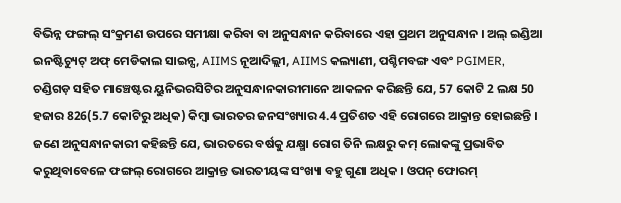ବିଭିନ୍ନ ଫଙ୍ଗଲ୍ ସଂକ୍ରମଣ ଉପରେ ସମୀକ୍ଷା କରିବା ବା ଅନୁସନ୍ଧାନ କରିବାରେ ଏହା ପ୍ରଥମ ଅନୁସନ୍ଧାନ । ଅଲ୍ ଇଣ୍ଡିଆ ଇନଷ୍ଟିଚ୍ୟୁଟ୍ ଅଫ୍ ମେଡିକାଲ ସାଇନ୍ସ, AIIMS ନୂଆଦିଲ୍ଲୀ, AIIMS କଲ୍ୟାଣୀ, ପଶ୍ଚିମବଙ୍ଗ ଏବଂ PGIMER, ଚଣ୍ଡିଗଡ଼ ସହିତ ମାଞ୍ଚେଷ୍ଟର ୟୁନିଭରସିଟିର ଅନୁସନ୍ଧାନକାରୀମାନେ ଆକଳନ କରିଛନ୍ତି ଯେ, 57 କୋଟି 2 ଲକ୍ଷ 50 ହଜାର 826(5.7 କୋଟିରୁ ଅଧିକ) କିମ୍ବା ଭାରତର ଜନସଂଖ୍ୟାର 4.4 ପ୍ରତିଶତ ଏହି ରୋଗରେ ଆକ୍ରାନ୍ତ ହୋଇଛନ୍ତି ।
ଜଣେ ଅନୁସନ୍ଧାନକାରୀ କହିଛନ୍ତି ଯେ, ଭାରତରେ ବର୍ଷକୁ ଯକ୍ଷ୍ମା ରୋଗ ତିନି ଲକ୍ଷରୁ କମ୍ ଲୋକଙ୍କୁ ପ୍ରଭାବିତ କରୁଥିବାବେଳେ ଫଙ୍ଗଲ୍ ରୋଗରେ ଆକ୍ରାନ୍ତ ଭାରତୀୟଙ୍କ ସଂଖ୍ୟା ବହୁ ଗୁଣା ଅଧିକ । ଓପନ୍ ଫୋରମ୍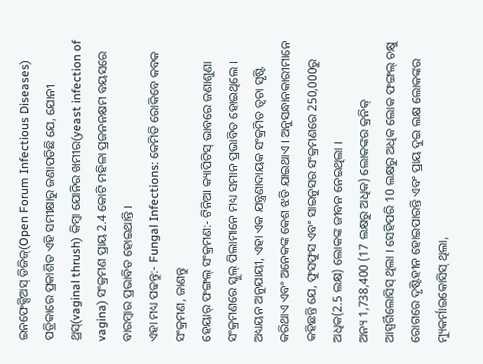ଇନଫେକ୍ସିଅସ୍ ଡିଜିଜ୍(Open Forum Infectious Diseases) ପତ୍ରିକାରେ ପ୍ରକାଶିତ ଏହି ସମୀକ୍ଷାରୁ ଜଣାପଡିଛି ଯେ, ଯୋନୀ ଥ୍ରସ୍(vaginal thrush) କିମ୍ବା ଯୋନିର ଖମୀର(yeast infection of vagina) ସଂକ୍ରମଣ ପ୍ରାୟ 2.4 କୋଟି ମହିଳା ପ୍ରଜନନକ୍ଷମ ବୟସରେ ବାରମ୍ବାର ପ୍ରଭାବିତ ହୋଇଥାନ୍ତି ।
ଏହା ମଧ୍ୟ ପଢନ୍ତୁ:- Fungal Infections: କେମିତି ରୋକିବେ କବକ ସଂକ୍ରମଣ, ଜାଣନ୍ତୁ
ହେୟାର୍ ଫଙ୍ଗଲ୍ ସଂକ୍ରମଣ:- ଟିନିଆ କ୍ୟାପିଟିସ୍ ଭାବରେ ଜଣାଶୁଣା ସଂକ୍ରମଣରେ ସ୍କୁଲ୍ ପିଲାମାନେ ମଧ୍ୟ ସମାନ ପ୍ରଭାବିତ ହୋଇଥିଲେ । ଅଧ୍ୟୟନ ଅନୁଯାୟୀ, ଏହା ଏକ ଯନ୍ତ୍ରଣାଦାୟକ ସଂକ୍ରମିତ ତ୍ୱଚା ସୃଷ୍ଟି କରିଥାଏ ଏବଂ ଅନେକଙ୍କ କେଶ ଝଡି ଯାଇଥାଏ । ଅନୁସନ୍ଧାନକାରୀମାନେ କହିଛନ୍ତି ଯେ, ଫୁସଫୁସ ଏବଂ ସାଇନୁସର ସଂକ୍ରମଣରେ 250,000ରୁ ଅଧିକ(2.5 ଲକ୍ଷ) ଲୋକଙ୍କ ଜୀବନ ନେଇଥିଲା ।
ଅନ୍ୟ 1,738,400 (17 ଲକ୍ଷରୁ ଅଧିକ) ଲୋକଙ୍କର କ୍ରନିକ୍ ଆସ୍ପର୍ଗିଲୋସିସ୍ ଥିଲା । ସେହିପରି 10 ଲକ୍ଷରୁ ଅଧିକ ଲୋକ ଫଙ୍ଗଲ୍ ଚକ୍ଷୁ ରୋଗରେ ଦୃଷ୍ଟିହୀନ ହୋଇପାରନ୍ତି ଏବଂ ପ୍ରାୟ ଦୁଇ ଲକ୍ଷ ଲୋକଙ୍କର ମ୍ୟୁକର୍ମାଇକୋସିସ୍ ଥିଲା,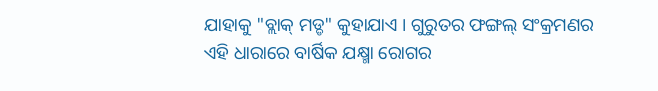ଯାହାକୁ "ବ୍ଲାକ୍ ମଡ୍ଡ" କୁହାଯାଏ । ଗୁରୁତର ଫଙ୍ଗଲ୍ ସଂକ୍ରମଣର ଏହି ଧାରାରେ ବାର୍ଷିକ ଯକ୍ଷ୍ମା ରୋଗର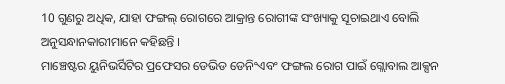10 ଗୁଣରୁ ଅଧିକ, ଯାହା ଫଙ୍ଗଲ୍ ରୋଗରେ ଆକ୍ରାନ୍ତ ରୋଗୀଙ୍କ ସଂଖ୍ୟାକୁ ସୂଚାଇଥାଏ ବୋଲି ଅନୁସନ୍ଧାନକାରୀମାନେ କହିଛନ୍ତି ।
ମାଞ୍ଚେଷ୍ଟର ୟୁନିଭର୍ସିଟିର ପ୍ରଫେସର ଡେଭିଡ ଡେନିଂଏବଂ ଫଙ୍ଗଲ ରୋଗ ପାଇଁ ଗ୍ଲୋବାଲ ଆକ୍ସନ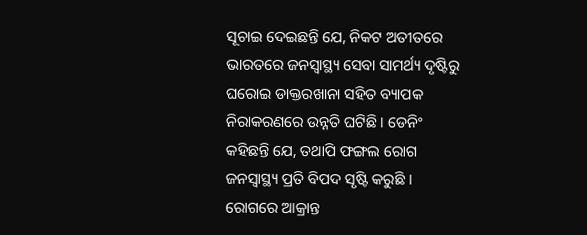ସୂଚାଇ ଦେଇଛନ୍ତି ଯେ, ନିକଟ ଅତୀତରେ ଭାରତରେ ଜନସ୍ୱାସ୍ଥ୍ୟ ସେବା ସାମର୍ଥ୍ୟ ଦୃଷ୍ଟିରୁ ଘରୋଇ ଡାକ୍ତରଖାନା ସହିତ ବ୍ୟାପକ ନିରାକରଣରେ ଉନ୍ନତି ଘଟିଛି । ଡେନିଂ କହିଛନ୍ତି ଯେ, ତଥାପି ଫଙ୍ଗଲ ରୋଗ ଜନସ୍ୱାସ୍ଥ୍ୟ ପ୍ରତି ବିପଦ ସୃଷ୍ଟି କରୁଛି । ରୋଗରେ ଆକ୍ରାନ୍ତ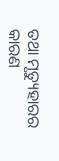ତଥା ମୃତ୍ୟୁହାରର କାରଣ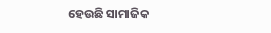ହେଉଛି ସାମାଜିକ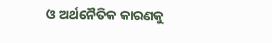ଓ ଅର୍ଥନୈତିକ କାରଣକୁ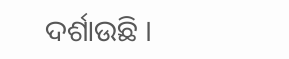ଦର୍ଶାଉଛି ।